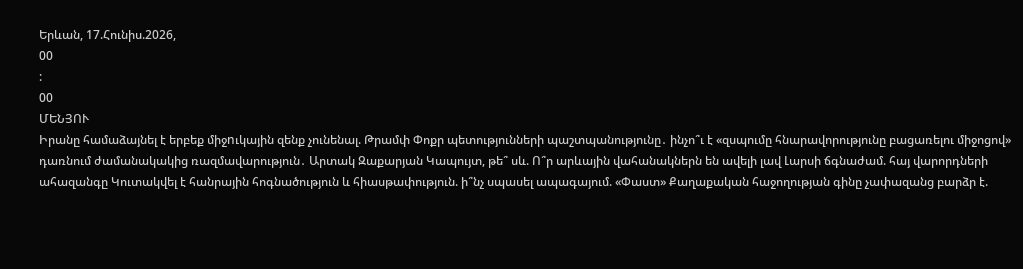Երևան, 17.Հունիս.2026,
00
:
00
ՄԵՆՅՈՒ
Իրանը համաձայնել է երբեք միջnւկային զենք չունենալ. Թրամփ Փոքր պետությունների պաշտպանությունը․ ինչո՞ւ է «զսպումը հնարավորությունը բացառելու միջոցով» դառնում ժամանակակից ռազմավարություն․ Արտակ Զաքարյան Կապույտ, թե՞ սև. Ո՞ր արևային վահանակներն են ավելի լավ Լարսի ճգնաժամ. հայ վարորդների ահազանգը Կուտակվել է հանրային հոգնածություն և հիասթափություն. ի՞նչ սպասել ապագայում. «Փաստ» Քաղաքական հաջողության գինը չափազանց բարձր է.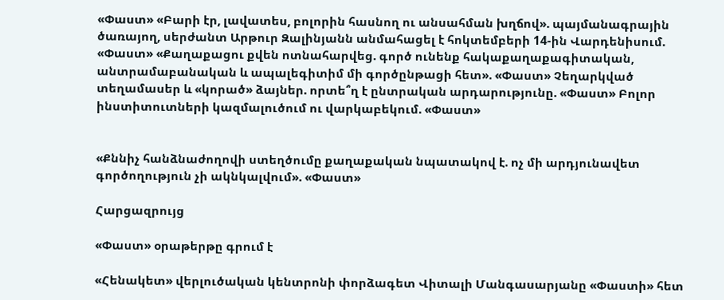«Փաստ» «Բարի էր, լավատես, բոլորին հասնող ու անսահման խղճով». պայմանագրային ծառայող, սերժանտ Արթուր Զալինյանն անմահացել է հոկտեմբերի 14-ին Վարդենիսում. «Փաստ» «Քաղաքացու քվեն ոտնահարվեց. գործ ունենք հակաքաղաքագիտական, անտրամաբանական և ապալեգիտիմ մի գործընթացի հետ». «Փաստ» Չեղարկված տեղամասեր և «կորած» ձայներ. որտե՞ղ է ընտրական արդարությունը. «Փաստ» Բոլոր ինստիտուտների կազմալուծում ու վարկաբեկում. «Փաստ»


«Քննիչ հանձնաժողովի ստեղծումը քաղաքական նպատակով է. ոչ մի արդյունավետ գործողություն չի ակնկալվում». «Փաստ»

Հարցազրույց

«Փաստ» օրաթերթը գրում է

«Հենակետ» վերլուծական կենտրոնի փորձագետ Վիտալի Մանգասարյանը «Փաստի» հետ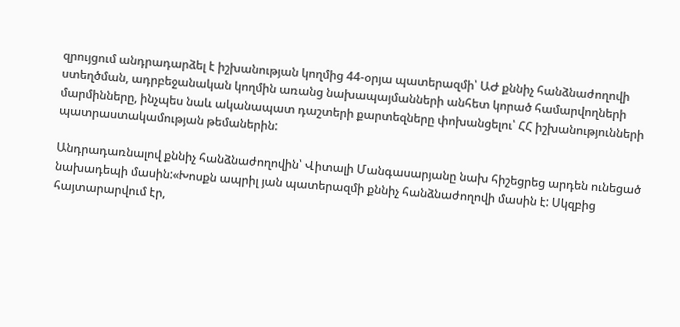զրույցում անդրադարձել է իշխանության կողմից 44-օրյա պատերազմի՝ ԱԺ քննիչ հանձնաժողովի ստեղծման, ադրբեջանական կողմին առանց նախապայմանների անհետ կորած համարվողների մարմինները, ինչպես նաև ականապատ դաշտերի քարտեզները փոխանցելու՝ ՀՀ իշխանությունների պատրաստակամության թեմաներին:

Անդրադառնալով քննիչ հանձնաժողովին՝ Վիտալի Մանգասարյանը նախ հիշեցրեց արդեն ունեցած նախադեպի մասին:«Խոսքն ապրիլ յան պատերազմի քննիչ հանձնաժողովի մասին է: Սկզբից հայտարարվում էր,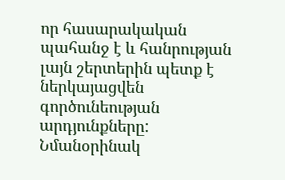որ հասարակական պահանջ է և հանրության լայն շերտերին պետք է ներկայացվեն գործունեության արդյունքները: Նմանօրինակ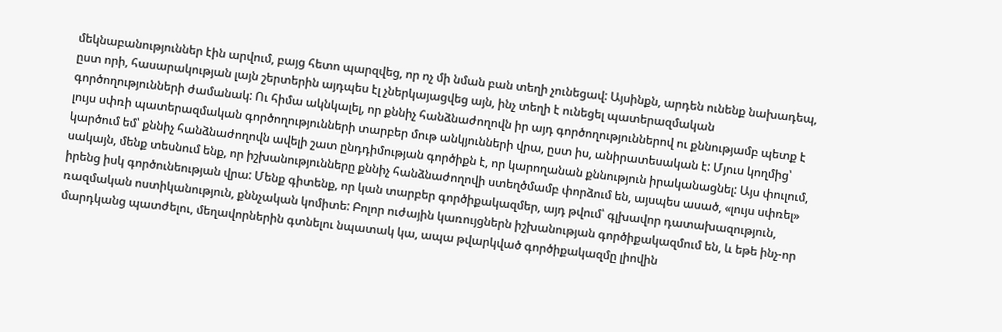մեկնաբանություններ էին արվում, բայց հետո պարզվեց, որ ոչ մի նման բան տեղի չունեցավ: Այսինքն, արդեն ունենք նախադեպ, ըստ որի, հասարակության լայն շերտերին այդպես էլ չներկայացվեց այն, ինչ տեղի է ունեցել պատերազմական գործողությունների ժամանակ: Ու հիմա ակնկալել, որ քննիչ հանձնաժողովն իր այդ գործողություններով ու քննությամբ պետք է լույս սփռի պատերազմական գործողությունների տարբեր մութ անկյունների վրա, ըստ իս, անիրատեսական է: Մյուս կողմից՝ կարծում եմ՝ քննիչ հանձնաժողովն ավելի շատ ընդդիմության գործիքն է, որ կարողանան քննություն իրականացնել: Այս փուլում, սակայն, մենք տեսնում ենք, որ իշխանությունները քննիչ հանձնաժողովի ստեղծմամբ փորձում են, այսպես ասած, «լույս սփռել» իրենց իսկ գործունեության վրա: Մենք գիտենք, որ կան տարբեր գործիքակազմեր, այդ թվում՝ գլխավոր դատախազություն, ռազմական ոստիկանություն, քննչական կոմիտե: Բոլոր ուժային կառույցներն իշխանության գործիքակազմում են, և եթե ինչ-որ մարդկանց պատժելու, մեղավորներին գտնելու նպատակ կա, ապա թվարկված գործիքակազմը լիովին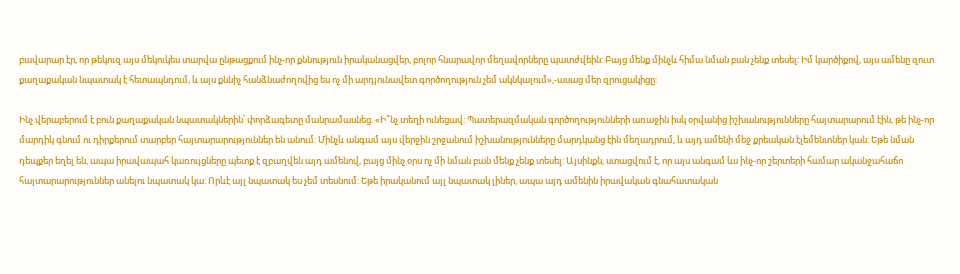բավարար էր, որ թեկուզ այս մեկուկես տարվա ընթացքում ինչ-որ քննություն իրականացվեր, բոլոր հնարավոր մեղավորները պատժվեին: Բայց մենք մինչև հիմա նման բան չենք տեսել: Իմ կարծիքով, այս ամենը զուտ քաղաքական նպատակ է հետապնդում, և այս քննիչ հանձնաժողովից ես ոչ մի արդյունավետ գործողություն չեմ ակնկալում»,-ասաց մեր զրուցակիցը:

Ինչ վերաբերում է բուն քաղաքական նպատակներին՝ փորձագետը մանրամասնեց. «Ի՞նչ տեղի ունեցավ: Պատերազմական գործողությունների առաջին իսկ օրվանից իշխանությունները հայտարարում էին, թե ինչ-որ մարդիկ գնում ու դիրքերում տարբեր հայտարարություններ են անում: Մինչև անգամ այս վերջին շրջանում իշխանությունները մարդկանց էին մեղադրում, և այդ ամենի մեջ քրեական էլեմենտներ կան: Եթե նման դեպքեր եղել են, ապա իրավապահ կառույցները պետք է զբաղվեն այդ ամենով, բայց մինչ օրս ոչ մի նման բան մենք չենք տեսել: Այսինքն, ստացվում է, որ այս անգամ ևս ինչ-որ շերտերի համար ականջահաճո հայտարարություններ անելու նպատակ կա: Որևէ այլ նպատակ ես չեմ տեսնում: Եթե իրականում այլ նպատակ լիներ, ապա այդ ամենին իրավական գնահատական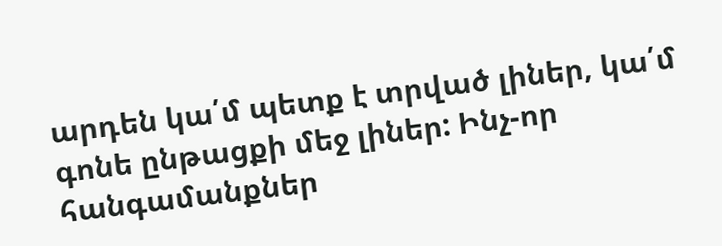արդեն կա՛մ պետք է տրված լիներ, կա՛մ գոնե ընթացքի մեջ լիներ: Ինչ-որ հանգամանքներ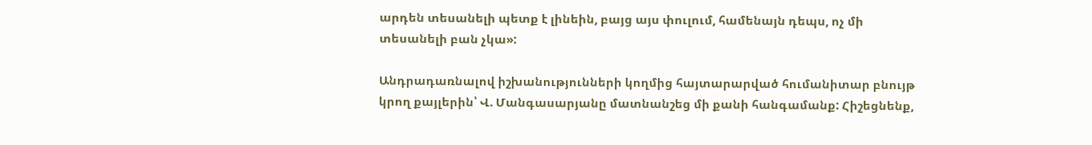արդեն տեսանելի պետք է լինեին, բայց այս փուլում, համենայն դեպս, ոչ մի տեսանելի բան չկա»:

Անդրադառնալով իշխանությունների կողմից հայտարարված հումանիտար բնույթ կրող քայլերին՝ Վ. Մանգասարյանը մատնանշեց մի քանի հանգամանք: Հիշեցնենք,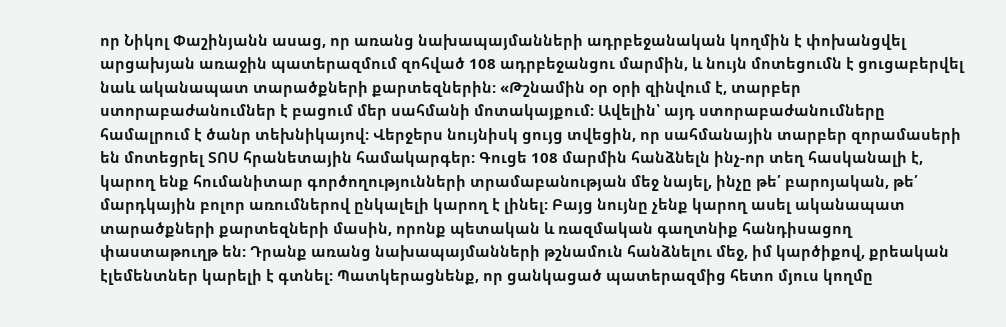որ Նիկոլ Փաշինյանն ասաց, որ առանց նախապայմանների ադրբեջանական կողմին է փոխանցվել արցախյան առաջին պատերազմում զոհված 108 ադրբեջանցու մարմին, և նույն մոտեցումն է ցուցաբերվել նաև ականապատ տարածքների քարտեզներին: «Թշնամին օր օրի զինվում է, տարբեր ստորաբաժանումներ է բացում մեր սահմանի մոտակայքում: Ավելին՝ այդ ստորաբաժանումները համալրում է ծանր տեխնիկայով: Վերջերս նույնիսկ ցույց տվեցին, որ սահմանային տարբեր զորամասերի են մոտեցրել ՏՈՍ հրանետային համակարգեր: Գուցե 108 մարմին հանձնելն ինչ-որ տեղ հասկանալի է, կարող ենք հումանիտար գործողությունների տրամաբանության մեջ նայել, ինչը թե՛ բարոյական, թե՛ մարդկային բոլոր առումներով ընկալելի կարող է լինել: Բայց նույնը չենք կարող ասել ականապատ տարածքների քարտեզների մասին, որոնք պետական և ռազմական գաղտնիք հանդիսացող փաստաթուղթ են: Դրանք առանց նախապայմանների թշնամուն հանձնելու մեջ, իմ կարծիքով, քրեական էլեմենտներ կարելի է գտնել: Պատկերացնենք, որ ցանկացած պատերազմից հետո մյուս կողմը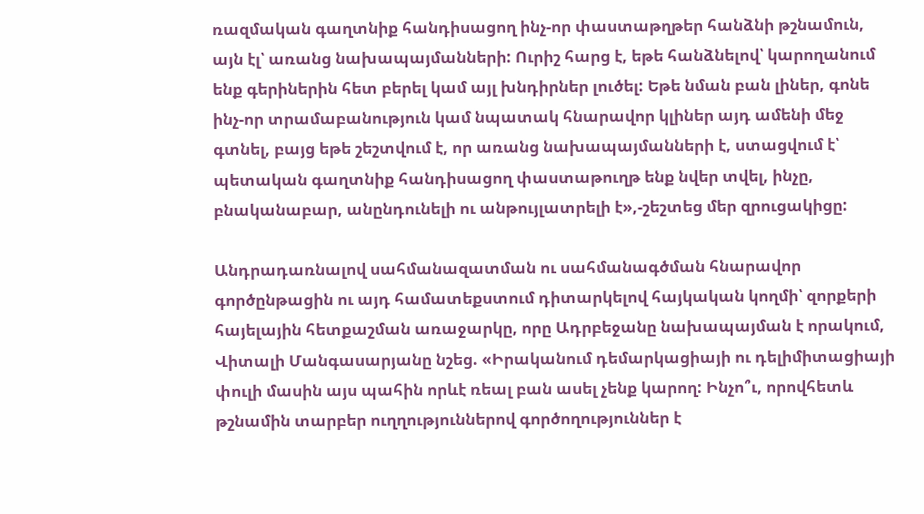ռազմական գաղտնիք հանդիսացող ինչ-որ փաստաթղթեր հանձնի թշնամուն, այն էլ՝ առանց նախապայմանների: Ուրիշ հարց է, եթե հանձնելով՝ կարողանում ենք գերիներին հետ բերել կամ այլ խնդիրներ լուծել: Եթե նման բան լիներ, գոնե ինչ-որ տրամաբանություն կամ նպատակ հնարավոր կլիներ այդ ամենի մեջ գտնել, բայց եթե շեշտվում է, որ առանց նախապայմանների է, ստացվում է՝ պետական գաղտնիք հանդիսացող փաստաթուղթ ենք նվեր տվել, ինչը, բնականաբար, անընդունելի ու անթույլատրելի է»,-շեշտեց մեր զրուցակիցը:

Անդրադառնալով սահմանազատման ու սահմանագծման հնարավոր գործընթացին ու այդ համատեքստում դիտարկելով հայկական կողմի՝ զորքերի հայելային հետքաշման առաջարկը, որը Ադրբեջանը նախապայման է որակում, Վիտալի Մանգասարյանը նշեց. «Իրականում դեմարկացիայի ու դելիմիտացիայի փուլի մասին այս պահին որևէ ռեալ բան ասել չենք կարող: Ինչո՞ւ, որովհետև թշնամին տարբեր ուղղություններով գործողություններ է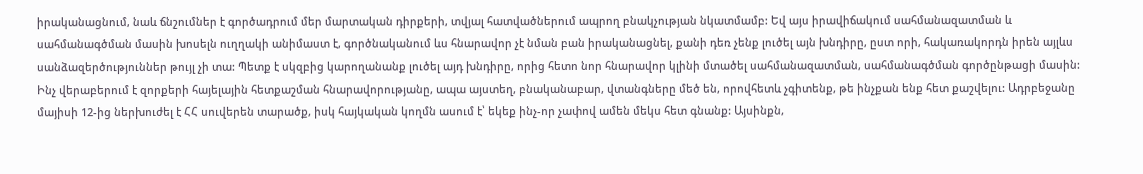իրականացնում, նաև ճնշումներ է գործադրում մեր մարտական դիրքերի, տվյալ հատվածներում ապրող բնակչության նկատմամբ: Եվ այս իրավիճակում սահմանազատման և սահմանագծման մասին խոսելն ուղղակի անիմաստ է, գործնականում ևս հնարավոր չէ նման բան իրականացնել, քանի դեռ չենք լուծել այն խնդիրը, ըստ որի, հակառակորդն իրեն այլևս սանձազերծություններ թույլ չի տա: Պետք է սկզբից կարողանանք լուծել այդ խնդիրը, որից հետո նոր հնարավոր կլինի մտածել սահմանազատման, սահմանագծման գործընթացի մասին: Ինչ վերաբերում է զորքերի հայելային հետքաշման հնարավորությանը, ապա այստեղ, բնականաբար, վտանգները մեծ են, որովհետև չգիտենք, թե ինչքան ենք հետ քաշվելու: Ադրբեջանը մայիսի 12-ից ներխուժել է ՀՀ սուվերեն տարածք, իսկ հայկական կողմն ասում է՝ եկեք ինչ-որ չափով ամեն մեկս հետ գնանք: Այսինքն,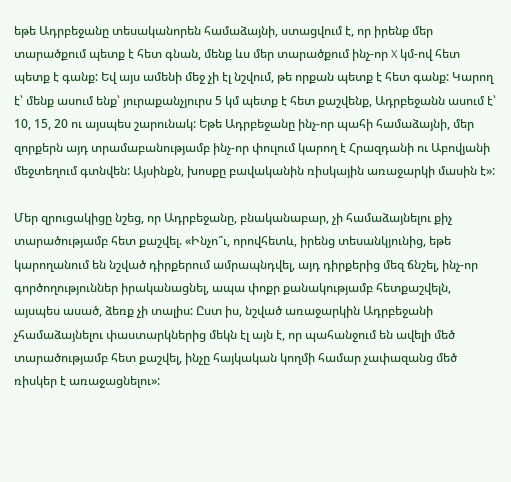եթե Ադրբեջանը տեսականորեն համաձայնի, ստացվում է, որ իրենք մեր տարածքում պետք է հետ գնան, մենք ևս մեր տարածքում ինչ-որ X կմ-ով հետ պետք է գանք: Եվ այս ամենի մեջ չի էլ նշվում, թե որքան պետք է հետ գանք: Կարող է՝ մենք ասում ենք՝ յուրաքանչյուրս 5 կմ պետք է հետ քաշվենք, Ադրբեջանն ասում է՝ 10, 15, 20 ու այսպես շարունակ: Եթե Ադրբեջանը ինչ-որ պահի համաձայնի, մեր զորքերն այդ տրամաբանությամբ ինչ-որ փուլում կարող է Հրազդանի ու Աբովյանի մեջտեղում գտնվեն: Այսինքն, խոսքը բավականին ռիսկային առաջարկի մասին է»:

Մեր զրուցակիցը նշեց, որ Ադրբեջանը, բնականաբար, չի համաձայնելու քիչ տարածությամբ հետ քաշվել. «Ինչո՞ւ, որովհետև, իրենց տեսանկյունից, եթե կարողանում են նշված դիրքերում ամրապնդվել, այդ դիրքերից մեզ ճնշել, ինչ-որ գործողություններ իրականացնել, ապա փոքր քանակությամբ հետքաշվելն, այսպես ասած, ձեռք չի տալիս: Ըստ իս, նշված առաջարկին Ադրբեջանի չհամաձայնելու փաստարկներից մեկն էլ այն է, որ պահանջում են ավելի մեծ տարածությամբ հետ քաշվել, ինչը հայկական կողմի համար չափազանց մեծ ռիսկեր է առաջացնելու»: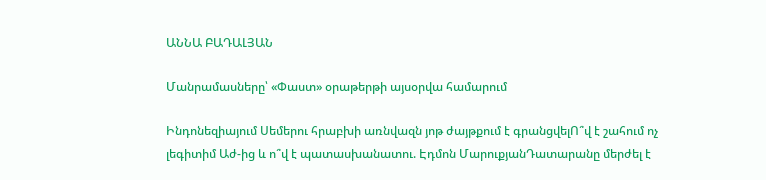ԱՆՆԱ ԲԱԴԱԼՅԱՆ

Մանրամասները՝ «Փաստ» օրաթերթի այսօրվա համարում

Ինդոնեզիայում Սեմերու հրաբխի առնվազն յոթ ժայթքում է գրանցվելՈ՞վ է շահում ոչ լեգիտիմ Աժ-ից և ո՞վ է պատասխանատու. Էդմոն ՄարուքյանԴատարանը մերժել է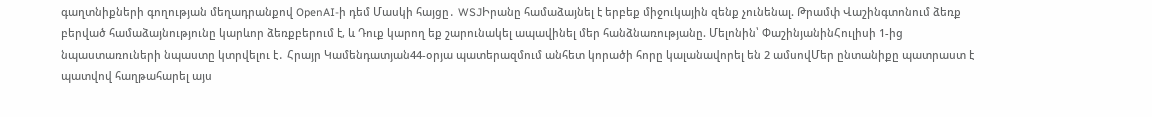գաղտնիքների գողության մեղադրանքով OpenAI-ի դեմ Մասկի հայցը․ WSJԻրանը համաձայնել է երբեք միջnւկային զենք չունենալ. Թրամփ Վաշինգտոնում ձեռք բերված համաձայնությունը կարևոր ձեռքբերում է, և Դուք կարող եք շարունակել ապավինել մեր հանձնառությանը. Մելոնին՝ ՓաշինյանինՀուլիսի 1-ից նպաստառուների նպաստը կտրվելու է․ Հրայր Կամենդատյան44-օրյա պատերազմում անհետ կորածի հորը կալանավորել են 2 ամսովՄեր ընտանիքը պատրաստ է պատվով հաղթահարել այս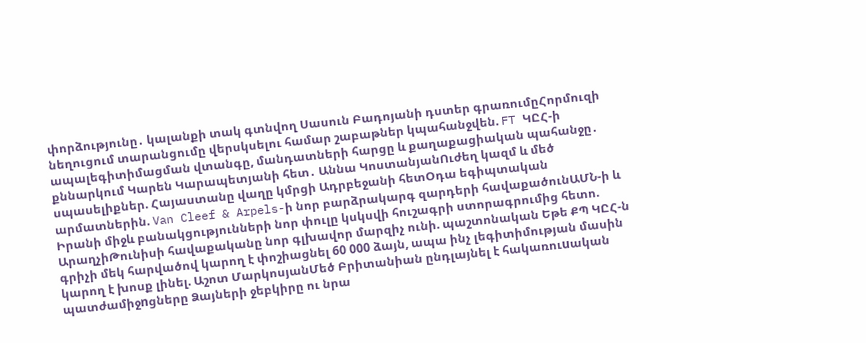փորձությունը․ կալանքի տակ գտնվող Սասուն Բադոյանի դստեր գրառումըՀորմուզի նեղուցում տարանցումը վերսկսելու համար շաբաթներ կպահանջվեն. FT ԿԸՀ-ի ապալեգիտիմացման վտանգը, մանդատների հարցը և քաղաքացիական պահանջը․ քննարկում Կարեն Կարապետյանի հետ․ Աննա ԿոստանյանՈւժեղ կազմ և մեծ սպասելիքներ. Հայաստանը վաղը կմրցի Ադրբեջանի հետՕդա եգիպտական արմատներին. Van Cleef & Arpels-ի նոր բարձրակարգ զարդերի հավաքածունԱՄՆ-ի և Իրանի միջև բանակցությունների նոր փուլը կսկսվի հուշագրի ստորագրումից հետո. ԱրաղչիԹունիսի հավաքականը նոր գլխավոր մարզիչ ունի. պաշտոնական Եթե ՔՊ ԿԸՀ-ն գրիչի մեկ հարվածով կարող է փոշիացնել 60 000 ձայն, ապա ինչ լեգիտիմության մասին կարող է խոսք լինել. Աշոտ ՄարկոսյանՄեծ Բրիտանիան ընդլայնել է հակառուuական պատժամիջnցները Ձայների ջեբկիրը ու նրա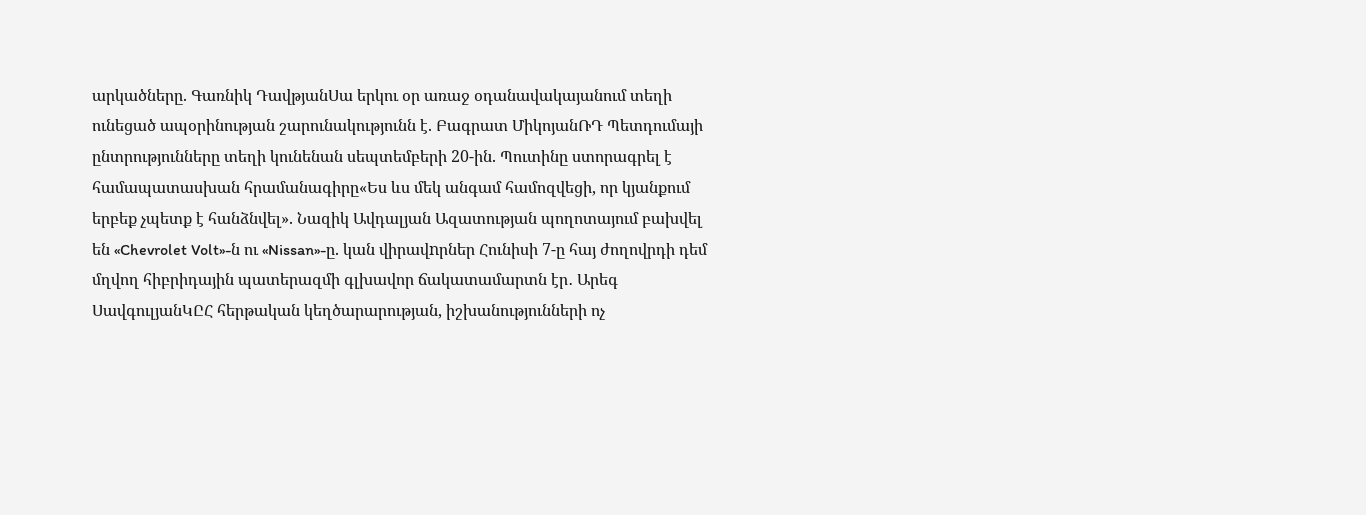արկածները. Գառնիկ ԴավթյանՍա երկու օր առաջ օդանավակայանում տեղի ունեցած ապօրինության շարունակությունն է. Բագրատ ՄիկոյանՌԴ Պետդումայի ընտրությունները տեղի կունենան սեպտեմբերի 20-ին. Պուտինը ստորագրել է համապատասխան հրամանագիրը«Ես ևս մեկ անգամ համոզվեցի, որ կյանքում երբեք չպետք է հանձնվել». Նազիկ Ավդալյան Ազատության պողոտայում բախվել են «Chevrolet Volt»-ն ու «Nissan»-ը. կան վիրավnրներ Հունիսի 7-ը հայ ժողովրդի դեմ մղվող հիբրիդային պատերազմի գլխավոր ճակատամարտն էր․ Արեգ ՍավգուլյանԿԸՀ հերթական կեղծարարության, իշխանությունների ոչ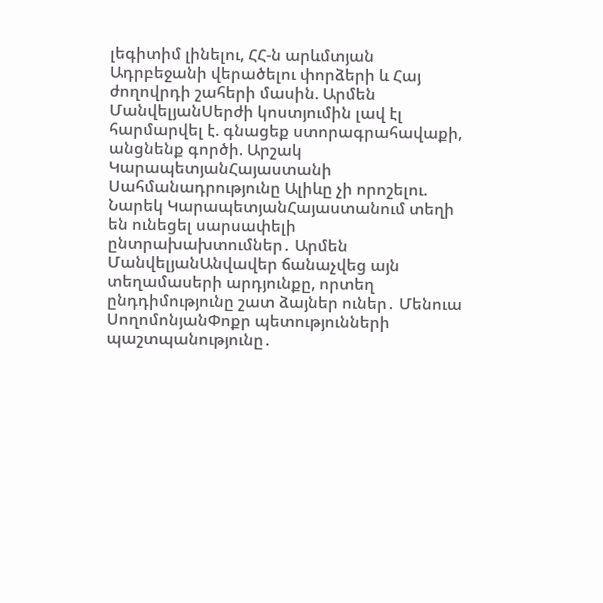լեգիտիմ լինելու, ՀՀ-ն արևմտյան Ադրբեջանի վերածելու փորձերի և Հայ ժողովրդի շահերի մասին. Արմեն ՄանվելյանՍերժի կոստյումին լավ էլ հարմարվել է. գնացեք ստորագրահավաքի, անցնենք գործի. Արշակ ԿարապետյանՀայաստանի Սահմանադրությունը Ալիևը չի որոշելու. Նարեկ ԿարապետյանՀայաստանում տեղի են ունեցել սարսափելի ընտրախախտումներ․ Արմեն ՄանվելյանԱնվավեր ճանաչվեց այն տեղամասերի արդյունքը, որտեղ ընդդիմությունը շատ ձայներ ուներ․ Մենուա ՍողոմոնյանՓոքր պետությունների պաշտպանությունը․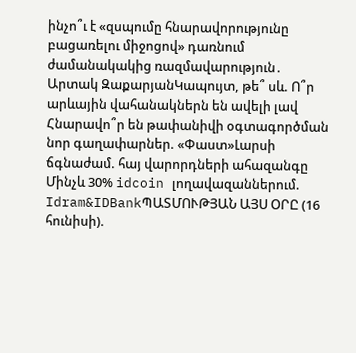ինչո՞ւ է «զսպումը հնարավորությունը բացառելու միջոցով» դառնում ժամանակակից ռազմավարություն․ Արտակ ԶաքարյանԿապույտ, թե՞ սև. Ո՞ր արևային վահանակներն են ավելի լավ Հնարավո՞ր են թափանիվի օգտագործման նոր գաղափարներ. «Փաստ»Լարսի ճգնաժամ. հայ վարորդների ահազանգը Մինչև 30% idcoin լողավազաններում. Idram&IDBankՊԱՏՄՈՒԹՅԱՆ ԱՅՍ ՕՐԸ (16 հունիսի).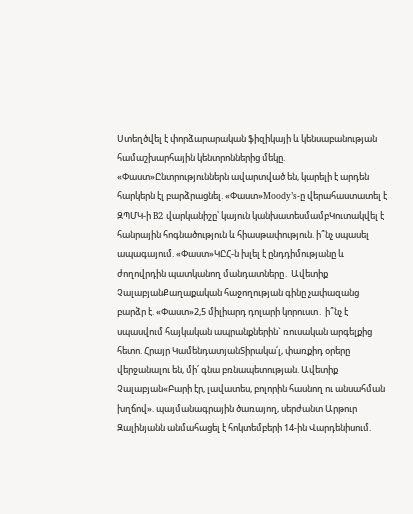Ստեղծվել է փորձարարական ֆիզիկայի և կենսաբանության համաշխարհային կենտրոններից մեկը. «Փաստ»Ընտրություններն ավարտված են, կարելի է արդեն հարկերն էլ բարձրացնել. «Փաստ»Moody’s-ը վերահաստատել է ԶՊՄԿ-ի B2 վարկանիշը՝ կայուն կանխատեսմամբԿուտակվել է հանրային հոգնածություն և հիասթափություն. ի՞նչ սպասել ապագայում. «Փաստ»ԿԸՀ-ն խլել է ընդդիմությանը և ժողովրդին պատկանող մանդատները․ Ավետիք ՉալաբյանՔաղաքական հաջողության գինը չափազանց բարձր է. «Փաստ»2,5 միլիարդ դոլարի կորուստ․ ի՞նչ է սպասվում հայկական ապրանքներին` ռուսական արգելքից հետո. Հրայր ԿամենդատյանՏիրակա՛լ, փառքիդ օրերը վերջանալու են, մի՛ գնա բռնապետության. Ավետիք Չալաբյան«Բարի էր, լավատես, բոլորին հասնող ու անսահման խղճով». պայմանագրային ծառայող, սերժանտ Արթուր Զալինյանն անմահացել է հոկտեմբերի 14-ին Վարդենիսում.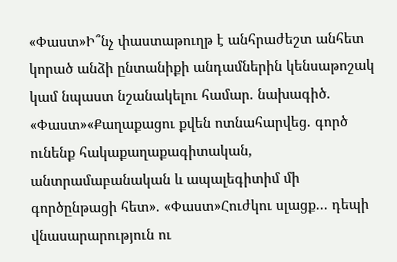«Փաստ»Ի՞նչ փաստաթուղթ է անհրաժեշտ անհետ կորած անձի ընտանիքի անդամներին կենսաթոշակ կամ նպաստ նշանակելու համար. նախագիծ. «Փաստ»«Քաղաքացու քվեն ոտնահարվեց. գործ ունենք հակաքաղաքագիտական, անտրամաբանական և ապալեգիտիմ մի գործընթացի հետ». «Փաստ»Հուժկու սլացք... դեպի վնասարարություն ու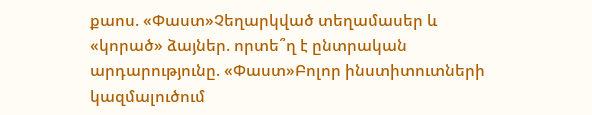քաոս. «Փաստ»Չեղարկված տեղամասեր և «կորած» ձայներ. որտե՞ղ է ընտրական արդարությունը. «Փաստ»Բոլոր ինստիտուտների կազմալուծում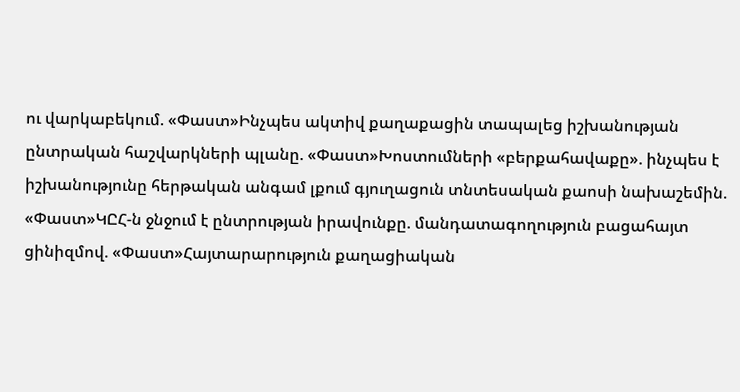ու վարկաբեկում. «Փաստ»Ինչպես ակտիվ քաղաքացին տապալեց իշխանության ընտրական հաշվարկների պլանը. «Փաստ»Խոստումների «բերքահավաքը». ինչպես է իշխանությունը հերթական անգամ լքում գյուղացուն տնտեսական քաոսի նախաշեմին. «Փաստ»ԿԸՀ-ն ջնջում է ընտրության իրավունքը. մանդատագողություն բացահայտ ցինիզմով. «Փաստ»Հայտարարություն քաղացիական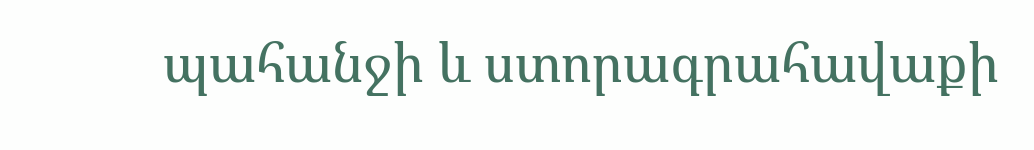պահանջի և ստորագրահավաքի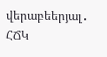վերաբեերյալ․ ՀՃԿ